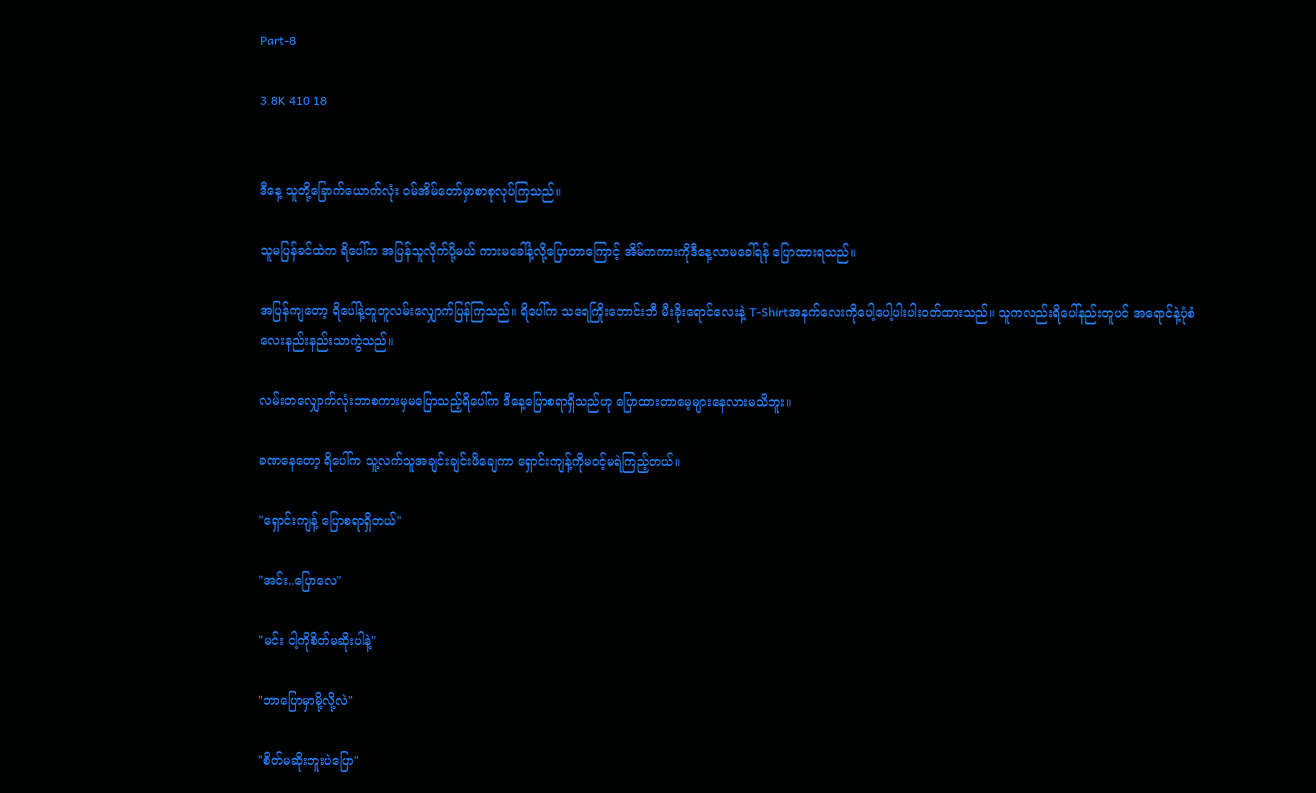Part-8

3.8K 410 18


ဒီနေ့ သူတို့ခြောက်ယောက်လုံး ၀မ်အိမ်တော်မှာစာစုလုပ်ကြသည်။

သူမပြန်ခင်ထဲက ရိပေါ်က အပြန်သူလိုက်ပို့မယ် ကားမခေါ်နဲ့လို့ပြောတာကြောင့် အိမ်ကကားကိုဒီနေ့လာမခေါ်ရန် ပြောထားရသည်။

အပြန်ကျတော့ ရိပေါ်နဲ့တူတူလမ်းလျှောက်ပြန်ကြသည်။ ရိပေါ်က သရေကြိုးဘောင်းဘီ မီးခိုးရောင်လေးနဲ့ T-Shirtအနက်လေးကိုပေါ့ပေါ့ပါးပါး၀တ်ထားသည်။ သူကလည်းရိပေါ်နည်းတူပင် အရောင်နဲ့ပုံစံလေးနည်းနည်းသာကွဲသည်။

လမ်းတလျှောက်လုံးဘာစကားမှမပြောသည့်ရိပေါ်က ဒီနေ့ပြောစရာရှိသည်ဟု ပြောထားတာမေ့များနေလားမသိဘူး။

ခဏနေတော့ ရိပေါ်က သူ့လက်သူအချင်းချင်းဖိချေကာ ရှောင်းကျန့်ကိုမဝင့်မရဲကြည့်တယ်။

"ရှောင်းကျန့် ပြောစရာရှိတယ်"

"အင်း..ပြောလေ"

"မင်း ငါ့ကိုစိတ်မဆိုးပါနဲ့"

"ဘာပြောမှာမို့လို့လဲ"

"စိတ်မဆိုးဘူးပဲပြော"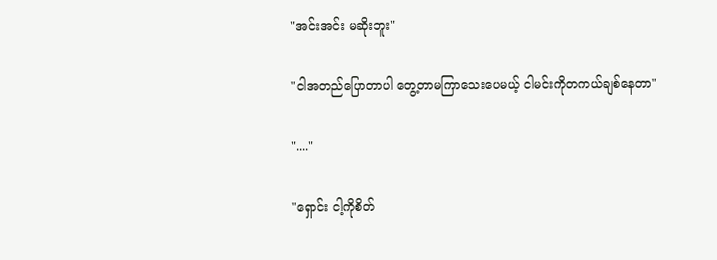"အင်းအင်း မဆိုးဘူး"

"ငါအတည်ပြောတာပါ တွေ့တာမကြာသေးပေမယ့် ငါမင်းကိုတကယ်ချစ်နေတာ"

"...."

"ရှောင်း ငါ့ကိုစိတ်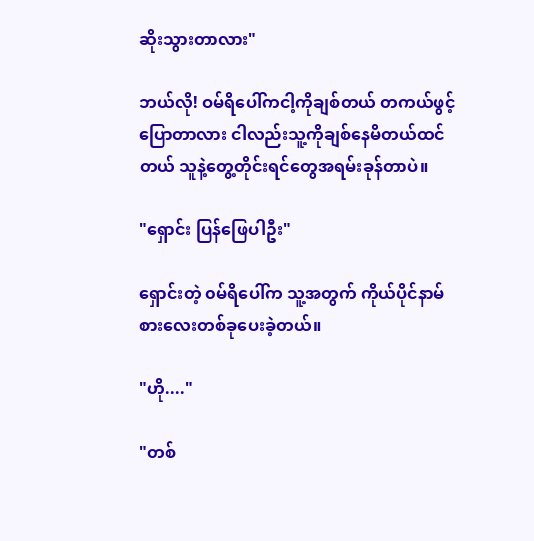ဆိုးသွားတာလား"

ဘယ်လို! ဝမ်ရိပေါ်ကငါ့ကိုချစ်တယ် တကယ်ဖွင့်ပြောတာလား ငါ‌လည်းသူ့ကိုချစ်နေမိတယ်ထင်တယ် သူနဲ့တွေ့တိုင်းရင်တွေအရမ်းခုန်တာပဲ။

"ရှောင်း ပြန်ဖြေပါဦး"

ရှောင်းတဲ့ ၀မ်ရိပေါ်က သူ့အတွက် ကိုယ်ပိုင်နာမ်စားလေးတစ်ခုပေးခဲ့တယ်။

"ဟို...."

"တစ်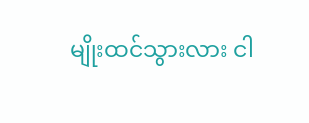မျိုးထင်သွားလား ငါ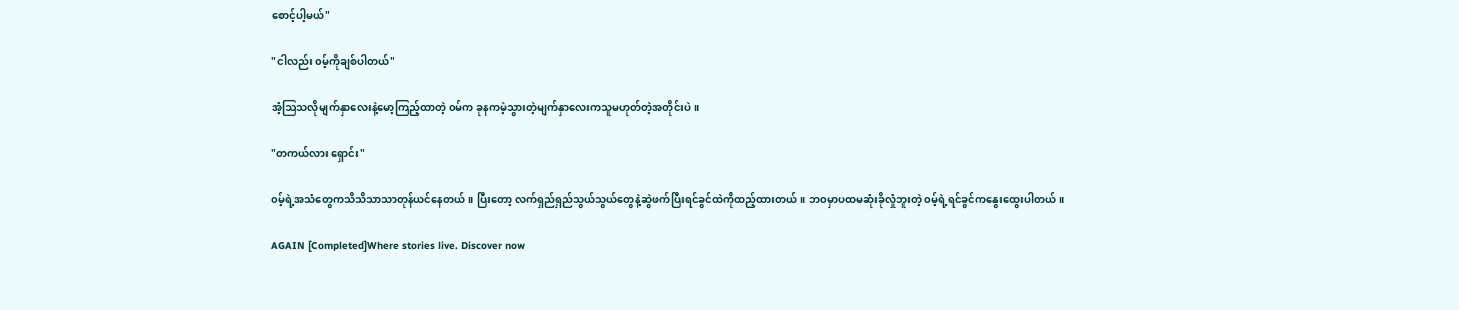စောင့်ပါ့မယ်"

"ငါလည်း ၀မ့်ကိုချစ်ပါတယ်"

အံ့ဩသလိုမျက်နှာလေးနဲ့မော့ကြည့်ထာတဲ့ ၀မ်က ခုနကမဲ့သွားတဲ့မျက်နှာလေးကသူမဟုတ်တဲ့အတိုင်းပဲ။

"တကယ်လား ရှောင်း"

၀မ့်ရဲ့အသံတွေကသိသိသာသာတုန်ယင်နေတယ်။ ပြီးတော့ လက်ရှည်ရှည်သွယ်သွယ်တွေနဲ့ဆွဲဖက်ပြီးရင်ခွင်ထဲကိုထည့်ထားတယ်။ ဘ၀မှာပထမဆုံးခိုလှုံဘူးတဲ့ ၀မ့်ရဲ့ရင်ခွင်ကနွေးထွေးပါတယ်။

AGAIN [Completed]Where stories live. Discover now